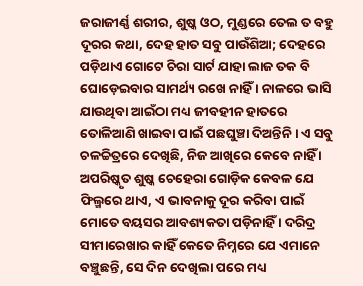ଜରାଜୀର୍ଣ୍ଣ ଶରୀର, ଶୁଷ୍କ ଓଠ, ମୁଣ୍ଡରେ ତେଲ ତ ବହୁ ଦୂରର କଥା, ଦେହ ହାତ ସବୁ ପାଉଁଶିଆ; ଦେହରେ ପଡ଼ିଥାଏ ଗୋଟେ ଚିରା ସାର୍ଟ ଯାହା ଲାଜ ତକ ବି ଘୋଡ଼େଇବାର ସାମର୍ଥ୍ୟ ରଖେ ନାହିଁ । ନାଳରେ ଭାସି ଯାଉଥିବା ଆଇଁଠା ମଧ୍ୟ ଜୀବହୀନ ହାତରେ ତୋଳିଆଣି ଖାଇବା ପାଇଁ ପଛଘୁଞ୍ଚା ଦିଅନ୍ତିନି । ଏ ସବୁ ଚଳଚ୍ଚିତ୍ରରେ ଦେଖିଛି, ନିଜ ଆଖିରେ କେବେ ନାହିଁ । ଅପରିଷ୍କୃତ ଶୁଷ୍କ ଚେହେରା ଗୋଡ଼ିକ କେବଳ ଯେ ଫିଲ୍ମରେ ଥାଏ, ଏ ଭାବନାକୁ ଦୂର କରିବା ପାଇଁ ମୋତେ ବୟସର ଆବଶ୍ୟକତା ପଡ଼ିନାହିଁ । ଦରିଦ୍ର ସୀମାରେଖାର କାହିଁ କେତେ ନିମ୍ନରେ ଯେ ଏମାନେ ବଞ୍ଚୁଛନ୍ତି, ସେ ଦିନ ଦେଖିଲା ପରେ ମଧ୍ୟ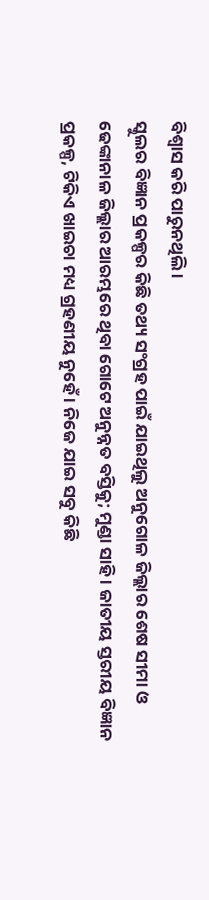ବିଶ୍ୱାସ କରି ପାରୁନଥିଲି ।
ସ୍କୁଲର ବିଜ୍ଞାନ ପ୍ରକଳ୍ପର କିଛି ତଥ୍ୟ ସଂଗ୍ରହ ପାଇଁ ଯାଇଥିଲୁ ଅନୁଗୋଳ ଜିଲ୍ଲାର ଶେଷ ସୀମା ଓ ଢେଙ୍କାନାଳ ଜିଲ୍ଲାର ଆରମ୍ଭରେ ଥିବା ଗୋଟେ ଅନୁନ୍ନତ ବସ୍ତିକୁ; ମୁଣ୍ଡା ସାହି । ଜାତୀୟ ସ୍ତରୀୟ ବିଜ୍ଞାନ ପ୍ରକଳ୍ପ, ଟିକିଏ ଖାଇଚା ମଧ୍ୟ ଗ୍ରହଣୀୟ ନୁହେଁ । ନିଜେ ଯାଇ ସବୁ କିଛି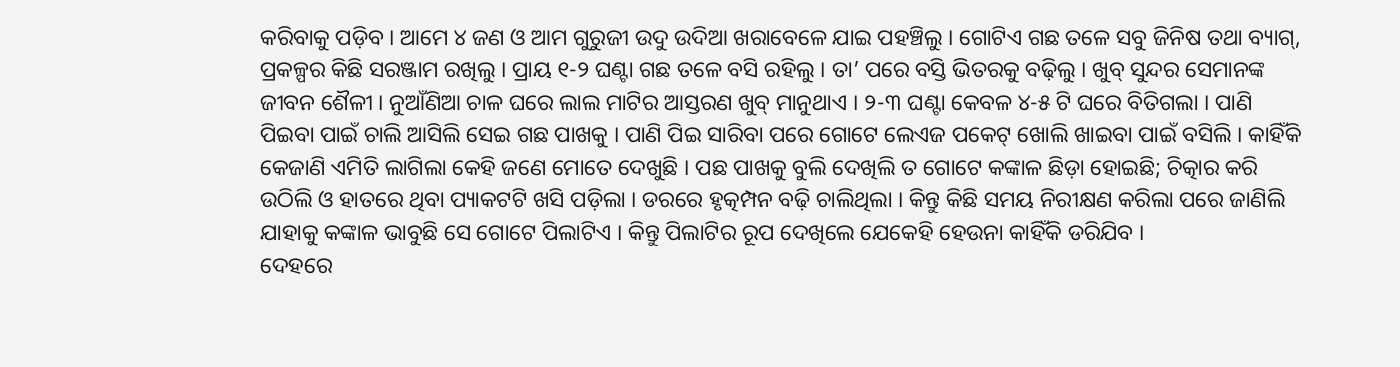କରିବାକୁ ପଡ଼ିବ । ଆମେ ୪ ଜଣ ଓ ଆମ ଗୁରୁଜୀ ଉଦୁ ଉଦିଆ ଖରାବେଳେ ଯାଇ ପହଞ୍ଚିଲୁ । ଗୋଟିଏ ଗଛ ତଳେ ସବୁ ଜିନିଷ ତଥା ବ୍ୟାଗ୍, ପ୍ରକଳ୍ପର କିଛି ସରଞ୍ଜାମ ରଖିଲୁ । ପ୍ରାୟ ୧-୨ ଘଣ୍ଟା ଗଛ ତଳେ ବସି ରହିଲୁ । ତା’ ପରେ ବସ୍ତି ଭିତରକୁ ବଢ଼ିଲୁ । ଖୁବ୍ ସୁନ୍ଦର ସେମାନଙ୍କ ଜୀବନ ଶୈଳୀ । ନୁଆଁଣିଆ ଚାଳ ଘରେ ଲାଲ ମାଟିର ଆସ୍ତରଣ ଖୁବ୍ ମାନୁଥାଏ । ୨-୩ ଘଣ୍ଟା କେବଳ ୪-୫ ଟି ଘରେ ବିତିଗଲା । ପାଣି ପିଇବା ପାଇଁ ଚାଲି ଆସିଲି ସେଇ ଗଛ ପାଖକୁ । ପାଣି ପିଇ ସାରିବା ପରେ ଗୋଟେ ଲେଏଜ ପକେଟ୍ ଖୋଲି ଖାଇବା ପାଇଁ ବସିଲି । କାହିଁକି କେଜାଣି ଏମିତି ଲାଗିଲା କେହି ଜଣେ ମୋତେ ଦେଖୁଛି । ପଛ ପାଖକୁ ବୁଲି ଦେଖିଲି ତ ଗୋଟେ କଙ୍କାଳ ଛିଡ଼ା ହୋଇଛି; ଚିତ୍କାର କରି ଉଠିଲି ଓ ହାତରେ ଥିବା ପ୍ୟାକଟଟି ଖସି ପଡ଼ିଲା । ଡରରେ ହୃତ୍କମ୍ପନ ବଢ଼ି ଚାଲିଥିଲା । କିନ୍ତୁ କିଛି ସମୟ ନିରୀକ୍ଷଣ କରିଲା ପରେ ଜାଣିଲି ଯାହାକୁ କଙ୍କାଳ ଭାବୁଛି ସେ ଗୋଟେ ପିଲାଟିଏ । କିନ୍ତୁ ପିଲାଟିର ରୂପ ଦେଖିଲେ ଯେକେହି ହେଉନା କାହିଁକି ଡରିଯିବ ।
ଦେହରେ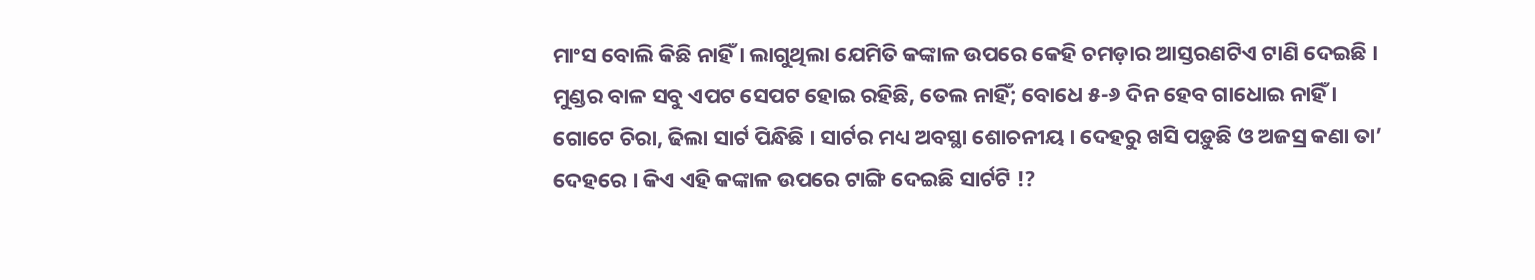ମାଂସ ବୋଲି କିଛି ନାହିଁ । ଲାଗୁଥିଲା ଯେମିତି କଙ୍କାଳ ଉପରେ କେହି ଚମଡ଼ାର ଆସ୍ତରଣଟିଏ ଟାଣି ଦେଇଛି । ମୁଣ୍ଡର ବାଳ ସବୁ ଏପଟ ସେପଟ ହୋଇ ରହିଛି, ତେଲ ନାହିଁ; ବୋଧେ ୫-୬ ଦିନ ହେବ ଗାଧୋଇ ନାହିଁ । ଗୋଟେ ଚିରା, ଢିଲା ସାର୍ଟ ପିନ୍ଧିଛି । ସାର୍ଟର ମଧ୍ୟ ଅବସ୍ଥା ଶୋଚନୀୟ । ଦେହରୁ ଖସି ପଡ଼ୁଛି ଓ ଅଜସ୍ର କଣା ତା’ ଦେହରେ । କିଏ ଏହି କଙ୍କାଳ ଉପରେ ଟାଙ୍ଗି ଦେଇଛି ସାର୍ଟଟି !?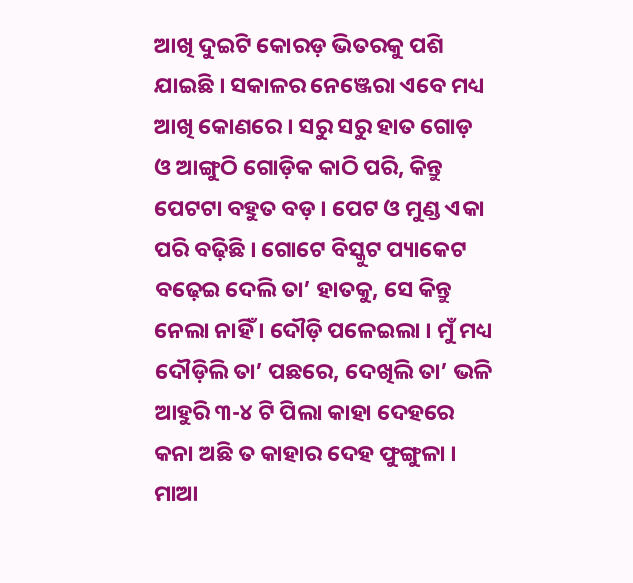ଆଖି ଦୁଇଟି କୋରଡ଼ ଭିତରକୁ ପଶି ଯାଇଛି । ସକାଳର ନେଞ୍ଜେରା ଏବେ ମଧ୍ୟ ଆଖି କୋଣରେ । ସରୁ ସରୁ ହାତ ଗୋଡ଼ ଓ ଆଙ୍ଗୁଠି ଗୋଡ଼ିକ କାଠି ପରି, କିନ୍ତୁ ପେଟଟା ବହୁତ ବଡ଼ । ପେଟ ଓ ମୁଣ୍ଡ ଏକା ପରି ବଢ଼ିଛି । ଗୋଟେ ବିସ୍କୁଟ ପ୍ୟାକେଟ ବଢ଼େଇ ଦେଲି ତା’ ହାତକୁ, ସେ କିନ୍ତୁ ନେଲା ନାହିଁ । ଦୌଡ଼ି ପଳେଇଲା । ମୁଁ ମଧ୍ୟ ଦୌଡ଼ିଲି ତା’ ପଛରେ, ଦେଖିଲି ତା’ ଭଳି ଆହୁରି ୩-୪ ଟି ପିଲା କାହା ଦେହରେ କନା ଅଛି ତ କାହାର ଦେହ ଫୁଙ୍ଗୁଳା । ମାଆ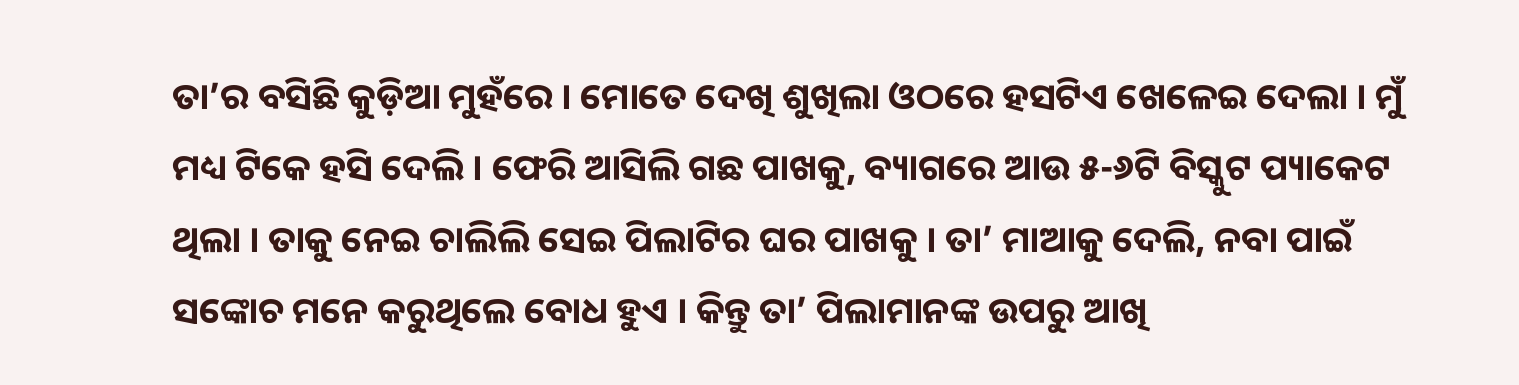ତା’ର ବସିଛି କୁଡ଼ିଆ ମୁହଁରେ । ମୋତେ ଦେଖି ଶୁଖିଲା ଓଠରେ ହସଟିଏ ଖେଳେଇ ଦେଲା । ମୁଁ ମଧ୍ୟ ଟିକେ ହସି ଦେଲି । ଫେରି ଆସିଲି ଗଛ ପାଖକୁ, ବ୍ୟାଗରେ ଆଉ ୫-୬ଟି ବିସ୍କୁଟ ପ୍ୟାକେଟ ଥିଲା । ତାକୁ ନେଇ ଚାଲିଲି ସେଇ ପିଲାଟିର ଘର ପାଖକୁ । ତା’ ମାଆକୁ ଦେଲି, ନବା ପାଇଁ ସଙ୍କୋଚ ମନେ କରୁଥିଲେ ବୋଧ ହୁଏ । କିନ୍ତୁ ତା’ ପିଲାମାନଙ୍କ ଉପରୁ ଆଖି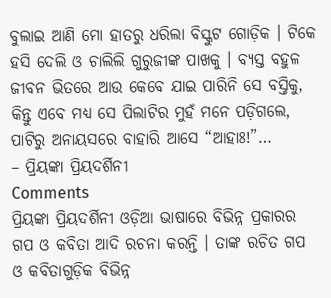ବୁଲାଇ ଆଣି ମୋ ହାତରୁ ଧରିଲା ବିସ୍କୁଟ ଗୋଡ଼ିକ । ଟିକେ ହସି ଦେଲି ଓ ଚାଲିଲି ଗୁରୁଜୀଙ୍କ ପାଖକୁ । ବ୍ୟସ୍ତ ବହୁଳ ଜୀବନ ଭିତରେ ଆଉ କେବେ ଯାଇ ପାରିନି ସେ ବସ୍ତିକୁ, କିନ୍ତୁ ଏବେ ମଧ୍ୟ ସେ ପିଲାଟିର ମୁହଁ ମନେ ପଡ଼ିଗଲେ, ପାଟିରୁ ଅନାୟସରେ ବାହାରି ଆସେ “ଆହାଃ!”…
– ପ୍ରିୟଙ୍କା ପ୍ରିୟଦର୍ଶିନୀ
Comments
ପ୍ରିୟଙ୍କା ପ୍ରିୟଦର୍ଶିନୀ ଓଡ଼ିଆ ଭାଷାରେ ବିଭିନ୍ନ ପ୍ରକାରର ଗପ ଓ କବିତା ଆଦି ରଚନା କରନ୍ତି । ତାଙ୍କ ରଚିତ ଗପ ଓ କବିତାଗୁଡ଼ିକ ବିଭିନ୍ନ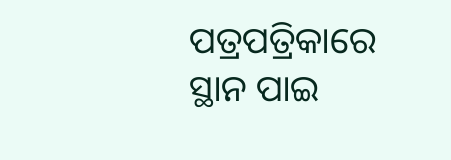ପତ୍ରପତ୍ରିକାରେ ସ୍ଥାନ ପାଇ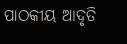ପାଠକୀୟ ଆଦୃତି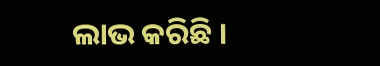ଲାଭ କରିଛି ।